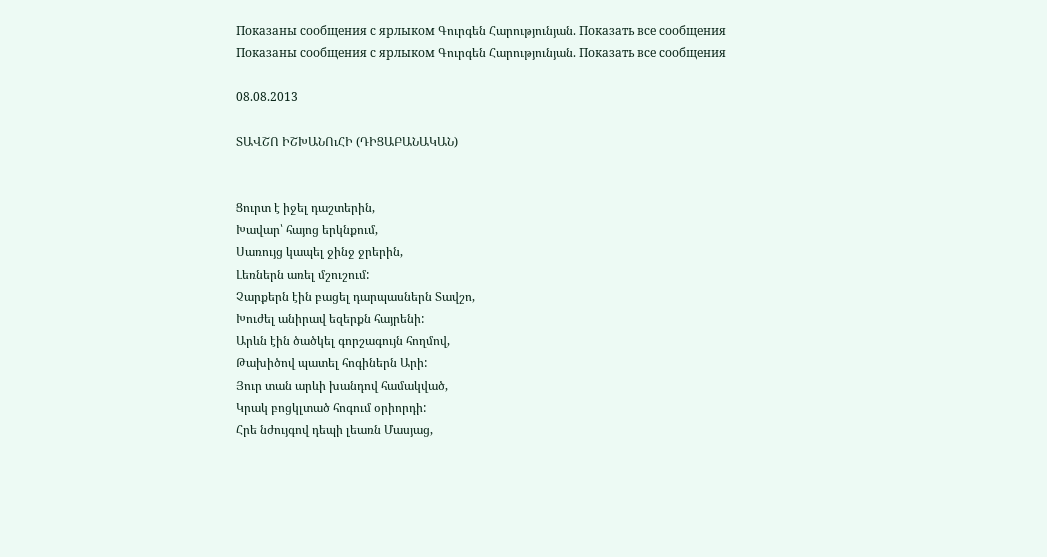Показаны сообщения с ярлыком Գուրգեն Հարությունյան. Показать все сообщения
Показаны сообщения с ярлыком Գուրգեն Հարությունյան. Показать все сообщения

08.08.2013

ՏԱՎՇՈ ԻՇԽԱՆՈւՀԻ (ԴԻՑԱԲԱՆԱԿԱՆ)


Ցուրտ է իջել դաշտերին,
Խավար՝ հայոց երկնքում,
Սառույց կապել ջինջ ջրերին,
Լեռներն առել մշուշում:
Չարքերն էին բացել դարպասներն Տավշո,
Խուժել անիրավ եզերքն հայրենի:
Արևն էին ծածկել գորշագույն հողմով,
Թախիծով պատել հոգիներն Արի:
Յուր տան արևի խանդով համակված,
Կրակ բոցկլտած հոգում օրիորդի:
Հրե նժույգով դեպի լեառն Մասյաց,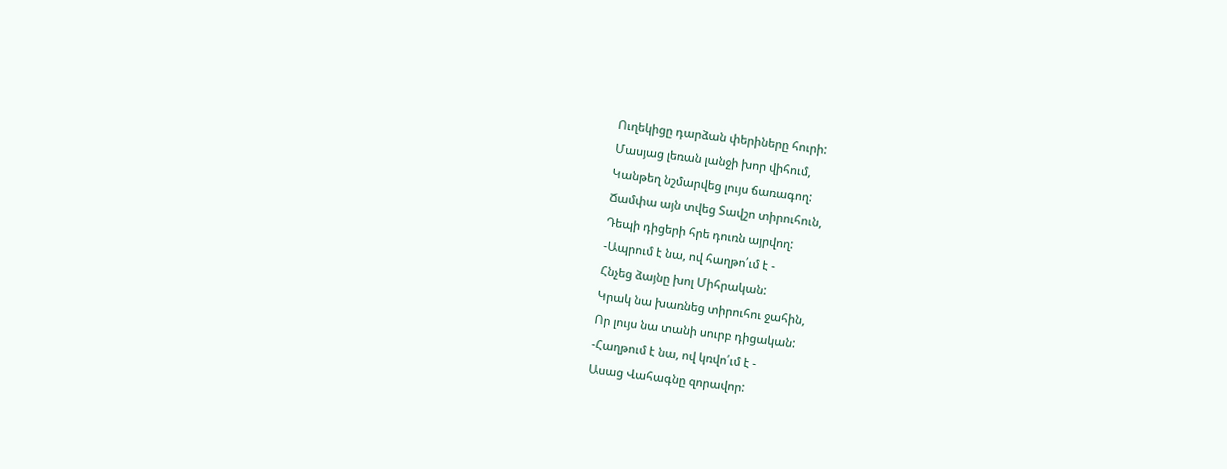Ուղեկիցը դարձան փերիները հուրի:
Մասյաց լեռան լանջի խոր վիհում,
Կանթեղ նշմարվեց լույս ճառագող:
Ճամփա այն տվեց Տավշո տիրուհուն,
Դեպի դիցերի հրե դուռն այրվող:
-Ապրում է նա, ով հաղթո՛ւմ է -
Հնչեց ձայնը խոլ Միհրական:
Կրակ նա խառնեց տիրուհու ջահին,
Որ լույս նա տանի սուրբ դիցական:
-Հաղթում է նա, ով կռվո՛ւմ է -
Ասաց Վահագնը զորավոր: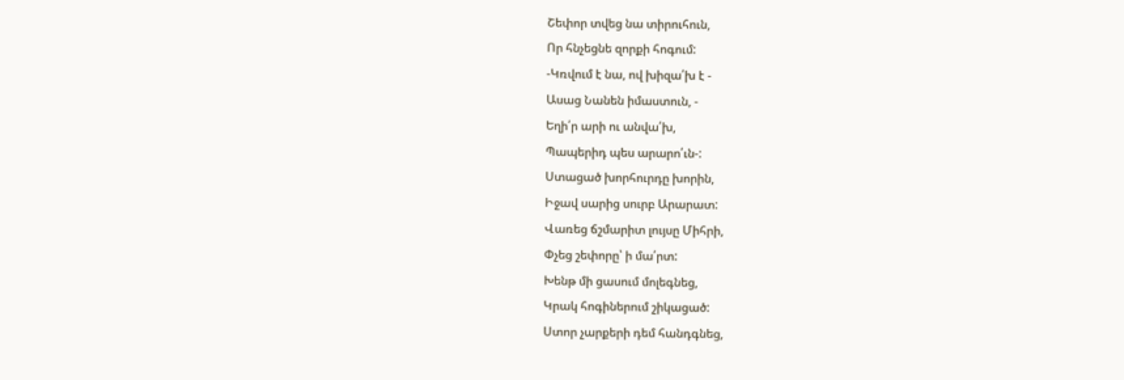Շեփոր տվեց նա տիրուհուն,
Որ հնչեցնե զորքի հոգում:
-Կռվում է նա, ով խիզա՛խ է -
Ասաց Նանեն իմաստուն, -
Եղի՛ր արի ու անվա՛խ,
Պապերիդ պես արարո՛ւն-:
Ստացած խորհուրդը խորին,
Իջավ սարից սուրբ Արարատ:
Վառեց ճշմարիտ լույսը Միհրի,
Փչեց շեփորը՝ ի մա՛րտ:
Խենթ մի ցասում մոլեգնեց,
Կրակ հոգիներում շիկացած:
Ստոր չարքերի դեմ հանդգնեց,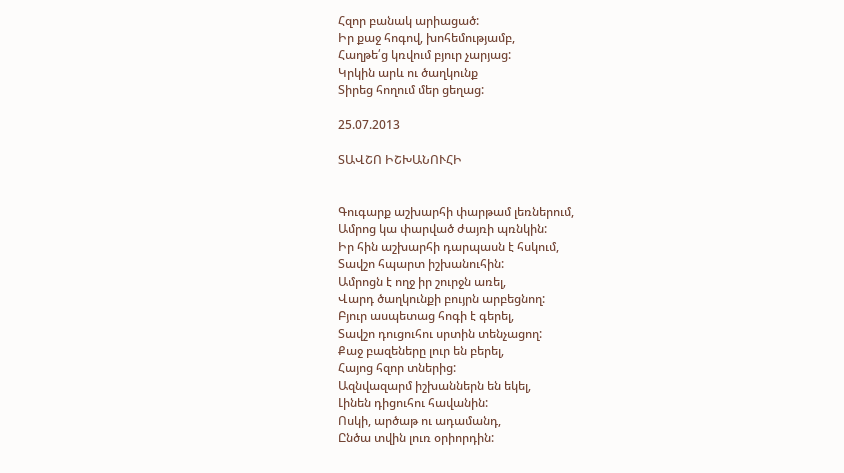Հզոր բանակ արիացած:
Իր քաջ հոգով, խոհեմությամբ,
Հաղթե՛ց կռվում բյուր չարյաց:
Կրկին արև ու ծաղկունք
Տիրեց հողում մեր ցեղաց:

25.07.2013

ՏԱՎՇՈ ԻՇԽԱՆՈՒՀԻ


Գուգարք աշխարհի փարթամ լեռներում,
Ամրոց կա փարված ժայռի պռնկին:
Իր հին աշխարհի դարպասն է հսկում,
Տավշո հպարտ իշխանուհին:
Ամրոցն է ողջ իր շուրջն առել,
Վարդ ծաղկունքի բույրն արբեցնող:
Բյուր ասպետաց հոգի է գերել,
Տավշո դուցուհու սրտին տենչացող:
Քաջ բազեները լուր են բերել,
Հայոց հզոր տներից:
Ազնվազարմ իշխաններն են եկել,
Լինեն դիցուհու հավանին:
Ոսկի, արծաթ ու ադամանդ,
Ընծա տվին լուռ օրիորդին: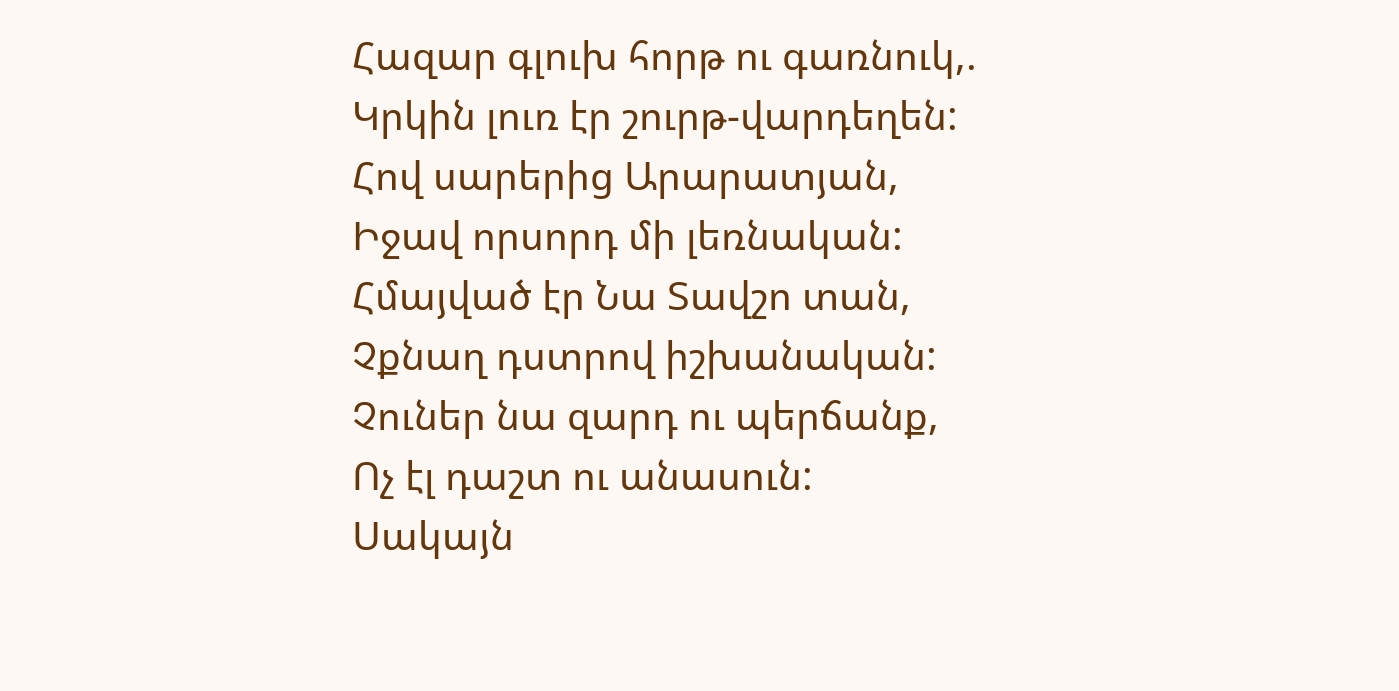Հազար գլուխ հորթ ու գառնուկ,.
Կրկին լուռ էր շուրթ-վարդեղեն:
Հով սարերից Արարատյան,
Իջավ որսորդ մի լեռնական:
Հմայված էր Նա Տավշո տան,
Չքնաղ դստրով իշխանական:
Չուներ նա զարդ ու պերճանք,
Ոչ էլ դաշտ ու անասուն:
Սակայն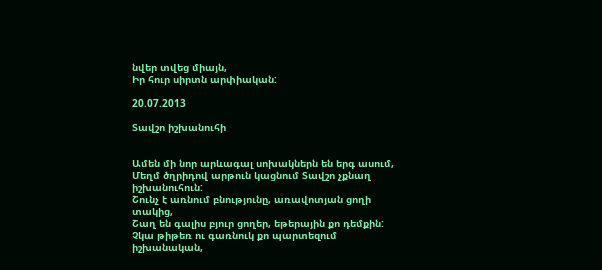նվեր տվեց միայն,
Իր հուր սիրտն արփիական:

20.07.2013

Տավշո իշխանուհի


Ամեն մի նոր արևագալ սոխակներն են երգ ասում,
Մեղմ ծղրիդով արթուն կացնում Տավշո չքնաղ իշխանուհուն:
Շունչ է առնում բնությունը, առավոտյան ցողի տակից,
Շաղ են գալիս բյուր ցողեր, եթերային քո դեմքին:
Չկա թիթեռ ու գառնուկ քո պարտեզում իշխանական,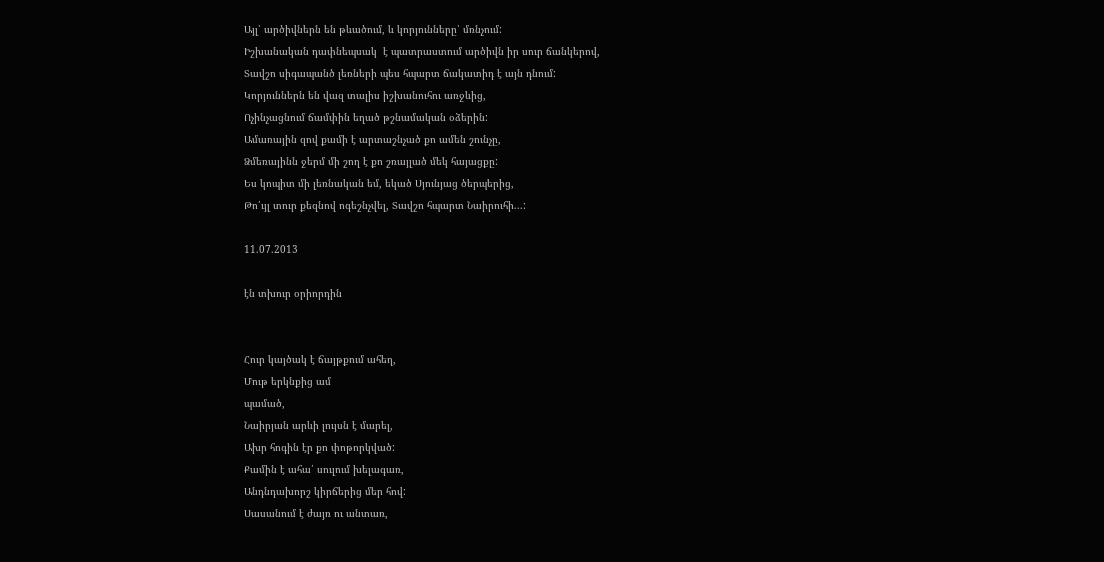Այլ՝ արծիվներն են թևածում, և կորյունները՝ մռնչում:
Իշխանական դափնեպսակ  է պատրաստում արծիվն իր սուր ճանկերով,
Տավշո սիգապանծ լեռների պես հպարտ ճակատիդ է այն դնում:
Կորյուններն են վազ տալիս իշխանուհու առջևից,
Ոչինչացնում ճամփին եղած թշնամական օձերին:
Ամառային զով քամի է արտաշնչած քո ամեն շունչը,
Ձմեռայինն ջերմ մի շող է քո շռայլած մեկ հայացքը:
Ես կոպիտ մի լեռնական եմ, եկած Սյունյաց ծերպերից,
Թո՛ւյլ տուր քեզնով ոգեշնչվել, Տավշո հպարտ Նաիրուհի...:

11.07.2013

էն տխուր օրիորդին


Հուր կայծակ է ճայթքում ահեղ,
Մութ երկնքից ամ
պամած,
Նաիրյան արևի լույսն է մարել,
Ախր հոգին էր քո փոթորկված:
Քամին է ահա՛ սուլում խելագառ,
Անդնդախորշ կիրճերից մեր հով:
Սասանում է ժայռ ու անտառ,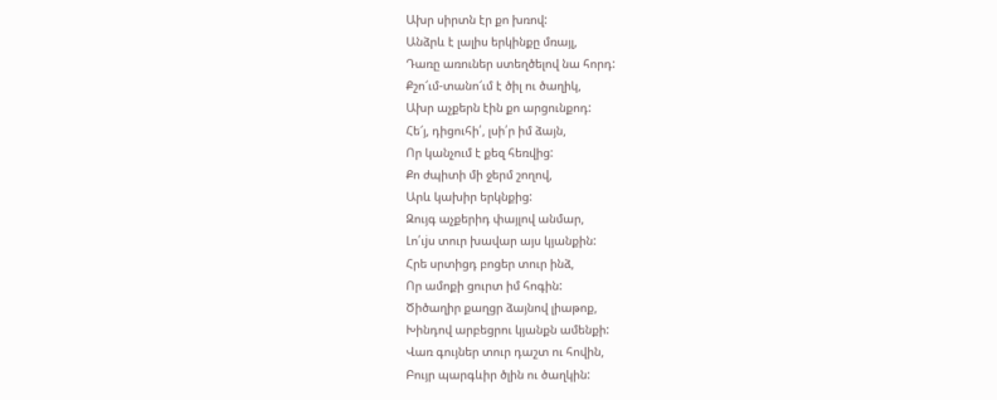Ախր սիրտն էր քո խռով:
Անձրև է լալիս երկինքը մռայլ,
Դառը առուներ ստեղծելով նա հորդ:
Քշո՜ւմ-տանո՜ւմ է ծիլ ու ծաղիկ,
Ախր աչքերն էին քո արցունքոդ:
Հե՜յ, դիցուհի՛, լսի՛ր իմ ձայն,
Որ կանչում է քեզ հեռվից:
Քո ժպիտի մի ջերմ շողով,
Արև կախիր երկնքից:
Զույգ աչքերիդ փայլով անմար,
Լո՛ւjս տուր խավար այս կյանքին:
Հրե սրտիցդ բոցեր տուր ինձ,
Որ ամոքի ցուրտ իմ հոգին:
Ծիծաղիր քաղցր ձայնով լիաթոք,
Խինդով արբեցրու կյանքն ամենքի:
Վառ գույներ տուր դաշտ ու հովին,
Բույր պարգևիր ծլին ու ծաղկին: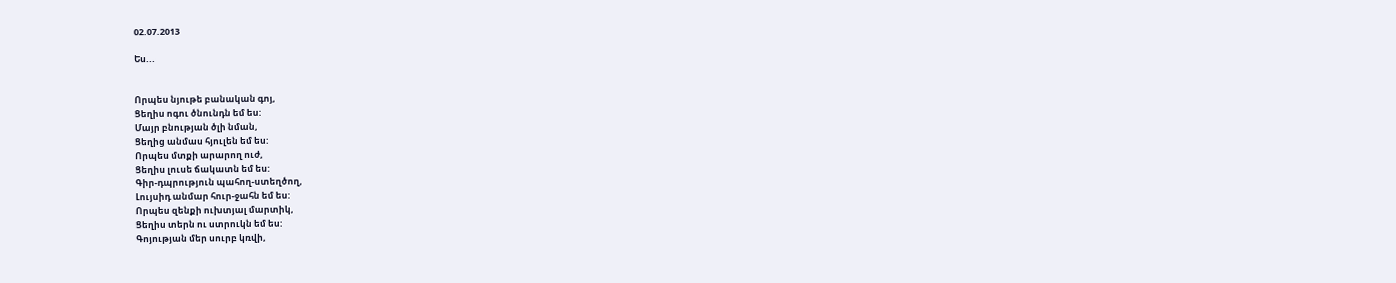02.07.2013

Ես...


Որպես նյութե բանական գոյ,
Ցեղիս ոգու ծնունդն եմ ես:
Մայր բնության ծլի նման,
Ցեղից անմաս հյուլեն եմ ես:
Որպես մտքի արարող ուժ,
Ցեղիս լուսե ճակատն եմ ես:
Գիր-դպրություն պահող-ստեղծող,
Լույսիդ անմար հուր-ջահն եմ ես:
Որպես զենքի ուխտյալ մարտիկ,
Ցեղիս տերն ու ստրուկն եմ ես:
Գոյության մեր սուրբ կռվի,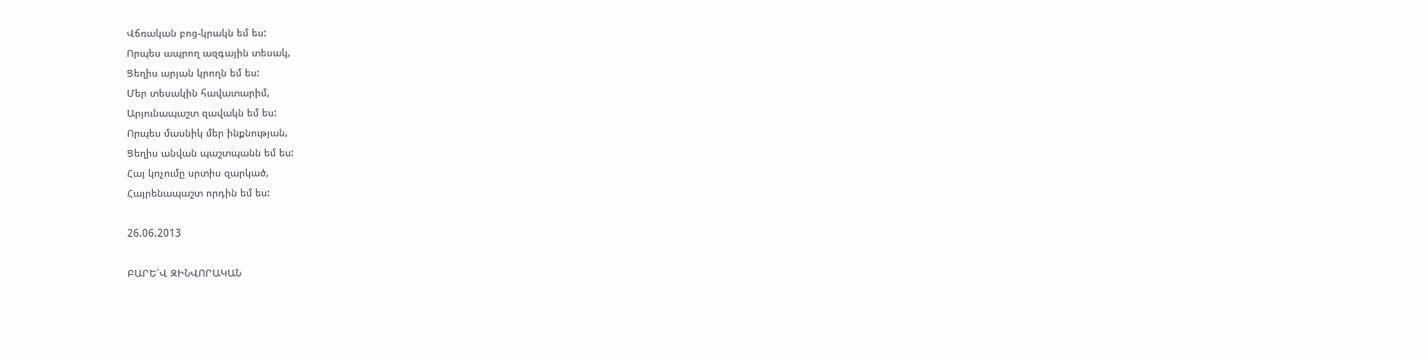Վճռական բոց-կրակն եմ ես:
Որպես ապրող ազգային տեսակ,
Ցեղիս արյան կրողն եմ ես:
Մեր տեսակին հավատարիմ,
Արյունապաշտ զավակն եմ ես:
Որպես մասնիկ մեր ինքնության,
Ցեղիս անվան պաշտպանն եմ ես:
Հայ կոչումը սրտիս զարկած,
Հայրենապաշտ որդին եմ ես:

26.06.2013

ԲԱՐԵ՜Վ ԶԻՆՎՈՐԱԿԱՆ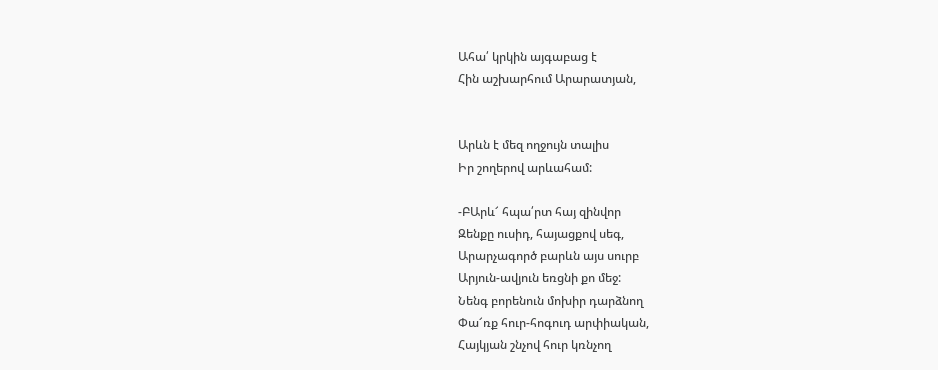Ահա՛ կրկին այգաբաց է
Հին աշխարհում Արարատյան,


Արևն է մեզ ողջույն տալիս
Իր շողերով արևահամ:

-ԲԱրև՜ հպա՛րտ հայ զինվոր
Զենքը ուսիդ, հայացքով սեգ,
Արարչագործ բարևն այս սուրբ
Արյուն-ավյուն եռցնի քո մեջ:
Նենգ բորենուն մոխիր դարձնող
Փա՜ռք հուր-հոգուդ արփիական,
Հայկյան շնչով հուր կռնչող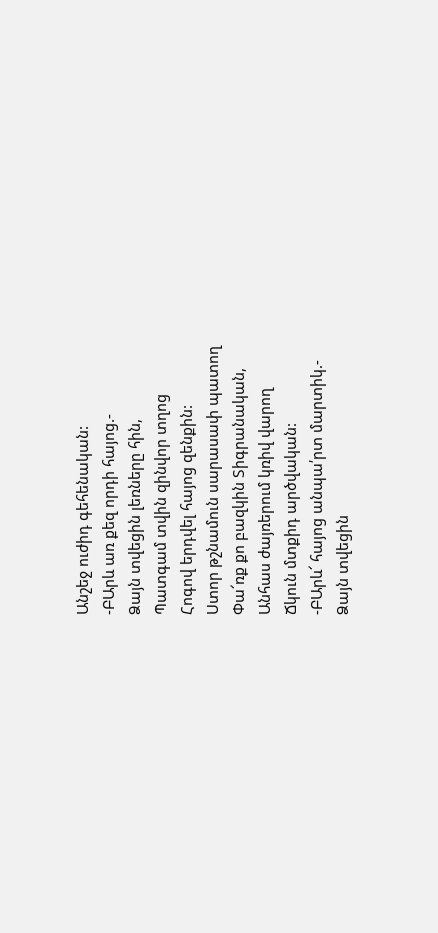Անշեջ ուժիդ գեհենական:
-ԲԱրև առ քեզ որդի հայոց.-
Ձայն տվեցին լեռները հին,
Պատգամ տվին զինվոր տղոց
Հոգով երդվել հայոց զենքին:
Ստոր թշնամուն սարասափ պատող
Փա՜ռք քո բազկին Տիգրանական,
Անհաս ժայռերում կռիվ վարող
Ճկուն մտքիդ արծվական:
-ԲԱրև՜ հայոց անպա՛րտ մարտիկ.-
Ձայն տվեցին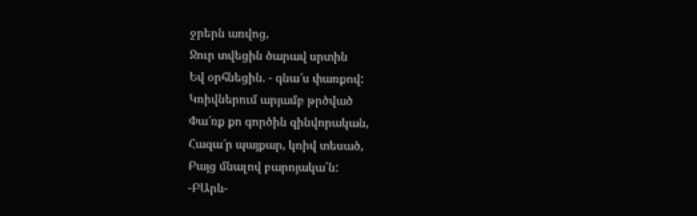ջրերն առվոց,
Ջուր տվեցին ծարավ սրտին
Եվ օրհնեցին. - գնա՜ս փառքով:
Կռիվներում արյամբ թրծված
Փա՜ռք քո գործին զինվորական,
Հազա՜ր պայքար, կռիվ տեսած,
Բայց մնալով բարոյակա՛ն:
-ԲԱրև-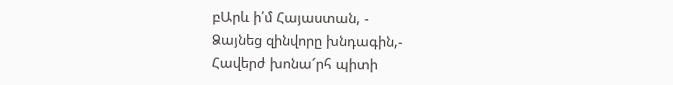բԱրև ի՛մ Հայաստան, -
Ձայնեց զինվորը խնդագին,-
Հավերժ խոնա՜րհ պիտի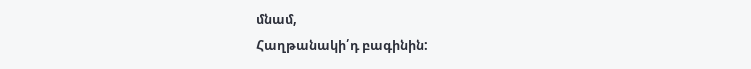մնամ,
Հաղթանակի՛դ բագինին: